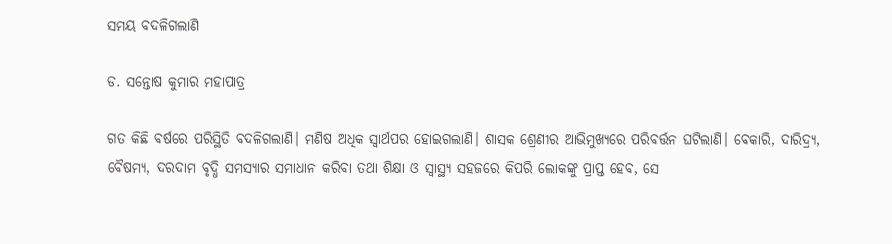ସମୟ ବଦଳିଗଲାଣି

ଡ. ସନ୍ତୋଷ କୁମାର ମହାପାତ୍ର

ଗତ କିଛି ବର୍ଷରେ ପରିସ୍ଥିତି ବଦଳିଗଲାଣି। ମଣିଷ ଅଧିକ ସ୍ବାର୍ଥପର ହୋଇଗଲାଣି। ଶାସକ ଶ୍ରେଣୀର ଆଭିମୁଖ୍ୟରେ ପରିବର୍ତ୍ତନ ଘଟିଲାଣି। ବେକାରି, ଦାରିଦ୍ର୍ୟ, ବୈଷମ୍ୟ, ଦରଦାମ ବୃଦ୍ଧି ସମସ୍ୟାର ସମାଧାନ କରିବା ତଥା ଶିକ୍ଷା ଓ ସ୍ବାସ୍ଥ୍ୟ ସହଜରେ କିପରି ଲୋକଙ୍କୁ ପ୍ରାପ୍ତ ହେବ, ସେ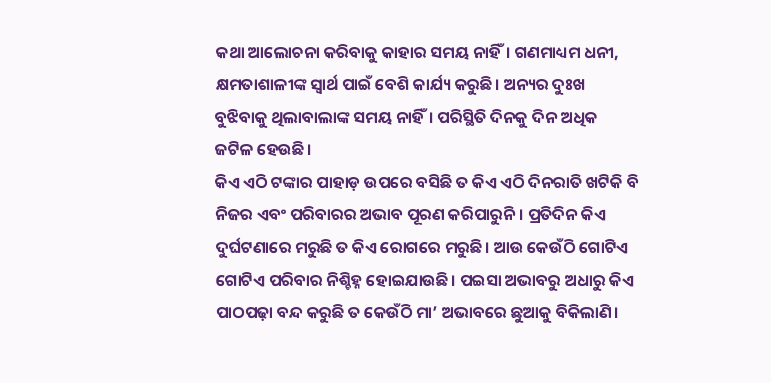କଥା ଆଲୋଚନା କରିବାକୁ କାହାର ସମୟ ନାହିଁ। ଗଣମାଧ୍ୟମ ଧନୀ, କ୍ଷମତାଶାଳୀଙ୍କ ସ୍ବାର୍ଥ ପାଇଁ ବେଶି କାର୍ଯ୍ୟ କରୁଛି। ଅନ୍ୟର ଦୁଃଖ ବୁଝିବାକୁ ଥିଲାବାଲାଙ୍କ ସମୟ ନାହିଁ। ପରିସ୍ଥିତି ଦିନକୁ ଦିନ ଅଧିକ ଜଟିଳ ହେଉଛି।
କିଏ ଏଠି ଟଙ୍କାର ପାହାଡ଼ ଉପରେ ବସିଛି ତ କିଏ ଏଠି ଦିନରାତି ଖଟିକି ବି ନିଜର ଏବଂ ପରିବାରର ଅଭାବ ପୂରଣ କରିପାରୁନି। ପ୍ରତିଦିନ କିଏ ଦୁର୍ଘଟଣାରେ ମରୁଛି ତ କିଏ ରୋଗରେ ମରୁଛି। ଆଉ କେଉଁଠି ଗୋଟିଏ ଗୋଟିଏ ପରିବାର ନିଶ୍ଚିହ୍ନ ହୋଇଯାଉଛି। ପଇସା ଅଭାବରୁ ଅଧାରୁ କିଏ ପାଠପଢ଼ା ବନ୍ଦ କରୁଛି ତ କେଉଁଠି ମା’ ଅଭାବରେ ଛୁଆକୁ ବିକିଲାଣି।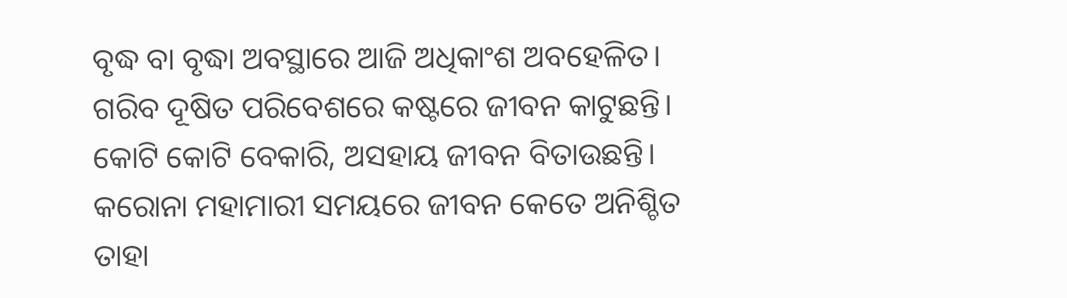ବୃଦ୍ଧ ବା ବୃଦ୍ଧା ଅବସ୍ଥାରେ ଆଜି ଅଧିକାଂଶ ଅବହେଳିତ। ଗରିବ ଦୂଷିତ ପରିବେଶରେ କଷ୍ଟରେ ଜୀବନ କାଟୁଛନ୍ତି। କୋଟି କୋଟି ବେକାରି, ଅସହାୟ ଜୀବନ ବିତାଉଛନ୍ତି। କରୋନା ମହାମାରୀ ସମୟରେ ଜୀବନ କେତେ ଅନିଶ୍ଚିତ ତାହା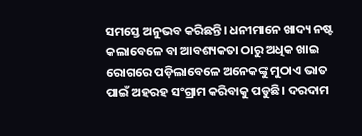ସମସ୍ତେ ଅନୁଭବ କରିଛନ୍ତି। ଧନୀମାନେ ଖାଦ୍ୟ ନଷ୍ଟ କଲାବେଳେ ବା ଆବଶ୍ୟକତା ଠାରୁ ଅଧିକ ଖାଇ ରୋଗରେ ପଡ଼ିଲାବେଳେ ଅନେକଙ୍କୁ ମୁଠାଏ ଭାତ ପାଇଁ ଅହରହ ସଂଗ୍ରାମ କରିବାକୁ ପଡୁଛି। ଦରଦାମ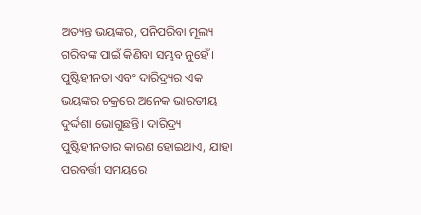ଅତ୍ୟନ୍ତ ଭୟଙ୍କର, ପନିପରିବା ମୂଲ୍ୟ ଗରିବଙ୍କ ପାଇଁ କିଣିବା ସମ୍ଭବ ନୁହେଁ। ପୁଷ୍ଟିହୀନତା ଏବଂ ଦାରିଦ୍ର୍ୟର ଏକ ଭୟଙ୍କର ଚକ୍ରରେ ଅନେକ ଭାରତୀୟ ଦୁର୍ଦ୍ଦଶା ଭୋଗୁଛନ୍ତି। ଦାରିଦ୍ର୍ୟ ପୁଷ୍ଟିହୀନତାର କାରଣ ହୋଇଥାଏ, ଯାହା ପରବର୍ତ୍ତୀ ସମୟରେ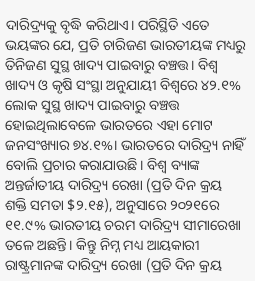ଦାରିଦ୍ର୍ୟକୁ ବୃଦ୍ଧି କରିଥାଏ। ପରିସ୍ଥିତି ଏତେ ଭୟଙ୍କର ଯେ, ପ୍ରତି ଚାରିଜଣ ଭାରତୀୟଙ୍କ ମଧ୍ୟରୁ ତିନିଜଣ ସୁସ୍ଥ ଖାଦ୍ୟ ପାଇବାରୁ ବଞ୍ଚତ୍ତ। ବିଶ୍ୱ ଖାଦ୍ୟ ଓ କୃଷି ସଂସ୍ଥା ଅନୁଯାୟୀ ବିଶ୍ବରେ ୪୨.୧% ଲୋକ ସୁସ୍ଥ ଖାଦ୍ୟ ପାଇବାରୁ ବଞ୍ଚତ୍ତ ହୋଇଥିଲାବେଳେ ଭାରତରେ ଏହା ମୋଟ ଜନସଂଖ୍ୟାର ୭୪.୧%। ଭାରତରେ ଦାରିଦ୍ର୍ୟ ନାହିଁ ବୋଲି ପ୍ରଚାର କରାଯାଉଛି। ବିଶ୍ୱ ବ୍ୟାଙ୍କ ଅନ୍ତର୍ଜାତୀୟ ଦାରିଦ୍ର୍ୟ ରେଖା (ପ୍ରତି ଦିନ କ୍ରୟ ଶକ୍ତି ସମତା $୨.୧୫), ଅନୁସାରେ ୨୦୨୧ରେ ୧୧.୯% ଭାରତୀୟ ଚରମ ଦାରିଦ୍ର୍ୟ ସୀମାରେଖା ତଳେ ଅଛନ୍ତି। କିନ୍ତୁ ନିମ୍ନ ମଧ୍ୟ ଆୟକାରୀ ରାଷ୍ଟ୍ରମାନଙ୍କ ଦାରିଦ୍ର୍ୟ ରେଖା (ପ୍ରତି ଦିନ କ୍ରୟ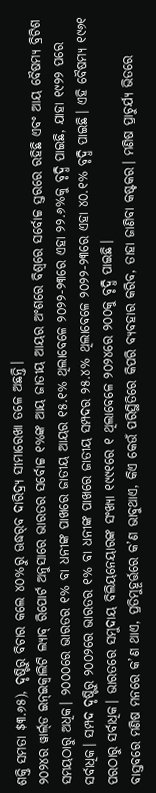ଶକ୍ତି ସମତା $୩.୬୫), ଦୃଷ୍ଟିରୁ ବିଚାର କଲେ ୪୦%ରୁ ଊଦ୍ଧର୍‌ବ ଦାରିଦ୍ର୍ୟ ସୀମାରେଖା ତଳେ ଅଛନ୍ତି।
୨୦୨୪ର ୱାର୍ଲ୍‌ଡ ଇନ୍‌ଇକ୍ବାଲିଟି ଲ୍ୟାବ୍‌ ରିପୋର୍ଟ ଅନୁସାରେ ଭାରତର ସର୍ବୋଚ୍ଚ ୧%ଙ୍କ ଆୟ ଜାତୀୟ ଆୟର ଅଂଶରେ ବିଶ୍ବରେ ସର୍ବୋଚ୍ଚ ସ୍ତରରେ ରହିଛି ଏବଂ ଆୟ ବୈଷମ୍ୟ ବ୍ରିଟିଶ ସମୟଠାରୁ ଅଧିକ। ୨୦୦୦ରେ ଭାରତର ୧% ବା ଧନୀଙ୍କ ପାଖରେ ଜାତୀୟ ଆୟର ୧୫.୧% ଥିଲାବେଳେ ୨୦୨୨-୨୩ରେ ଏହା ୨୨.୬%କୁ ବୃଦ୍ଧି ପାଇଛି, ଯାହା ୧୯୨୨ ପରେ ସର୍ବାଧିକ। ସମ୍ପଦ ଦୃଷ୍ଟିରୁ ୨୦୦୨ରେ ଭାରତର ୧% ବା ଧନୀଙ୍କ ପାଖରେ ଜାତୀୟ ସମ୍ପଦର ୨୫.୪% ଥିଲାବେଳେ ୨୦୨୨-୨୩ରେ ଏହା ୪୦.୧% ବୃଦ୍ଧି ପାଇଛି। ଏହି ବୈଷମ୍ୟ ୧୯୬୧ ପରଠାରୁ ସର୍ବାଧିକ। ଭାରତରେ ସମୁଦାୟ ବିଲିୟନେୟାରଙ୍କ ସଂଖ୍ୟା ୧୯୯୧ରେ ୧ ଥିଲାବେଳେ ୨୦୨୪ରେ ୨୦୦କୁ ବୃଦ୍ଧି ପାଇଛି।
ବାସ୍ତବରେ ମଣିଷ ମନରେ କ’ଣ ଥାଏ, ପ୍ରତିମୁହୂର୍ତ୍ତରେ କ’ଣ ଭାବୁଥାଏ, କିଏ କେଉଁ ପରିସ୍ଥିତିରେ କିପରି ବ୍ୟବହାର କରିବ, ତାହା ଜାଣିବା କଷ୍ଟକର। ମଣିଷ ପ୍ରାଚୁର୍ଯ୍ୟ ଭିତରେ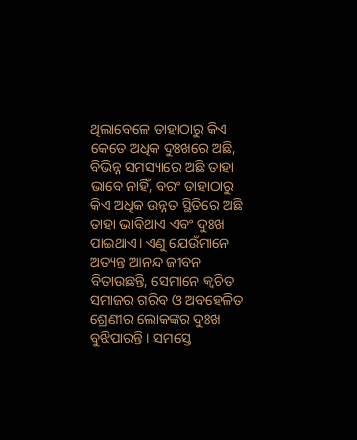ଥିଲାବେଳେ ତାହାଠାରୁ କିଏ କେତେ ଅଧିକ ଦୁଃଖରେ ଅଛି, ବିଭିନ୍ନ ସମସ୍ୟାରେ ଅଛି ତାହା ଭାବେ ନାହିଁ, ବରଂ ତାହାଠାରୁ କିଏ ଅଧିକ ଉନ୍ନତ ସ୍ଥିତିରେ ଅଛି ତାହା ଭାବିଥାଏ ଏବଂ ଦୁଃଖ ପାଇଥାଏ। ଏଣୁ ଯେଉଁମାନେ ଅତ୍ୟନ୍ତ ଆନନ୍ଦ ଜୀବନ ବିତାଉଛନ୍ତି, ସେମାନେ କ୍ୱଚିତ ସମାଜର ଗରିବ ଓ ଅବହେଳିତ ଶ୍ରେଣୀର ଲୋକଙ୍କର ଦୁଃଖ ବୁଝିପାରନ୍ତି । ସମସ୍ତେ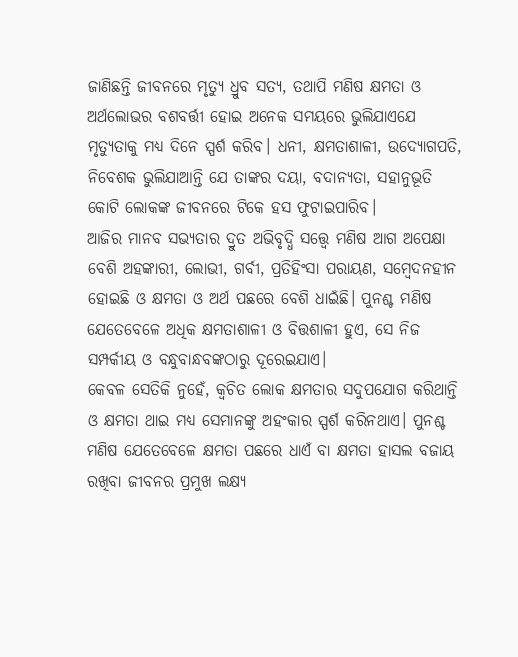ଜାଣିଛନ୍ତି ଜୀବନରେ ମୃତ୍ୟୁ ଧ୍ରୁବ ସତ୍ୟ, ତଥାପି ମଣିଷ କ୍ଷମତା ଓ ଅର୍ଥଲୋଭର ବଶବର୍ତ୍ତୀ ହୋଇ ଅନେକ ସମୟରେ ଭୁଲିଯାଏଯେ ମୃତ୍ୟୁତାକୁ ମଧ୍ୟ ଦିନେ ସ୍ପର୍ଶ କରିବ। ଧନୀ, କ୍ଷମତାଶାଳୀ, ଉଦ୍ୟୋଗପତି, ନିବେଶକ ଭୁଲିଯାଆନ୍ତି ଯେ ତାଙ୍କର ଦୟା, ବଦାନ୍ୟତା, ସହାନୁଭୂତି କୋଟି ଲୋକଙ୍କ ଜୀବନରେ ଟିକେ ହସ ଫୁଟାଇପାରିବ।
ଆଜିର ମାନବ ସଭ୍ୟତାର ଦ୍ରୁତ ଅଭିବୃଦ୍ଧି ସତ୍ତ୍ୱେ ମଣିଷ ଆଗ ଅପେକ୍ଷା ବେଶି ଅହଙ୍କାରୀ, ଲୋଭୀ, ଗର୍ବୀ, ପ୍ରତିହିଂସା ପରାୟଣ, ସମ୍ବେଦନହୀନ ହୋଇଛି ଓ କ୍ଷମତା ଓ ଅର୍ଥ ପଛରେ ବେଶି ଧାଇଁଛି। ପୁନଶ୍ଚ ମଣିଷ ଯେତେବେଳେ ଅଧିକ କ୍ଷମତାଶାଳୀ ଓ ବିତ୍ତଶାଳୀ ହୁଏ, ସେ ନିଜ ସମ୍ପର୍କୀୟ ଓ ବନ୍ଧୁବାନ୍ଧବଙ୍କଠାରୁ ଦୂରେଇଯାଏ।
କେବଳ ସେତିକି ନୁହେଁ, କ୍ୱଚିତ ଲୋକ କ୍ଷମତାର ସଦୁପଯୋଗ କରିଥାନ୍ତି ଓ କ୍ଷମତା ଥାଇ ମଧ୍ୟ ସେମାନଙ୍କୁ ଅହଂକାର ସ୍ପର୍ଶ କରିନଥାଏ। ପୁନଶ୍ଚ ମଣିଷ ଯେତେବେଳେ କ୍ଷମତା ପଛରେ ଧାଏଁ ବା କ୍ଷମତା ହାସଲ ବଜାୟ ରଖିବା ଜୀବନର ପ୍ରମୁଖ ଲକ୍ଷ୍ୟ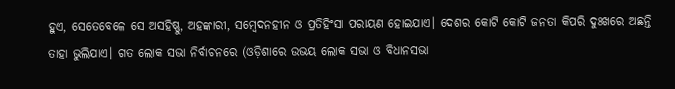ହୁଏ, ସେତେବେଳେ ସେ ଅସହିଷ୍ଣୁ, ଅହଙ୍କାରୀ, ସମ୍ବେଦନହୀନ ଓ ପ୍ରତିହିଂସା ପରାୟଣ ହୋଇଯାଏ। ଦେଶର କୋଟି କୋଟି ଜନତା କିପରି ଦୁଃଖରେ ଅଛନ୍ତି ତାହା ଭୁଲିଯାଏ। ଗତ ଲୋକ ସଭା ନିର୍ବାଚନରେ (ଓଡ଼ିଶାରେ ଉଭୟ ଲୋକ ସଭା ଓ ବିଧାନସଭା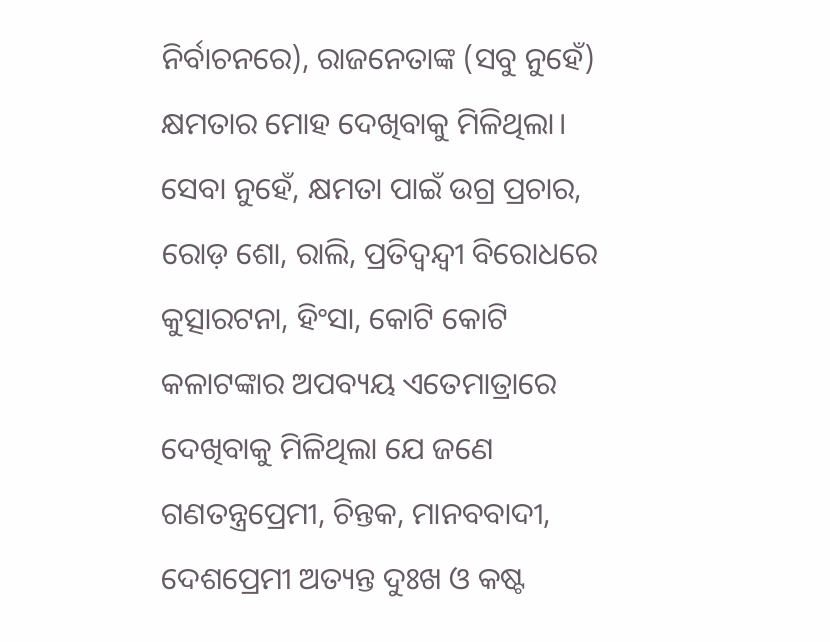ନିର୍ବାଚନରେ), ରାଜନେତାଙ୍କ (ସବୁ ନୁହେଁ) କ୍ଷମତାର ମୋହ ଦେଖିବାକୁ ମିଳିଥିଲା। ସେବା ନୁହେଁ, କ୍ଷମତା ପାଇଁ ଉଗ୍ର ପ୍ରଚାର, ରୋଡ଼ ଶୋ, ରାଲି, ପ୍ରତିଦ୍ୱନ୍ଦ୍ୱୀ ବିରୋଧରେ କୁତ୍ସାରଟନା, ହିଂସା, କୋଟି କୋଟି କଳାଟଙ୍କାର ଅପବ୍ୟୟ ଏତେମାତ୍ରାରେ ଦେଖିବାକୁ ମିଳିଥିଲା ଯେ ଜଣେ ଗଣତନ୍ତ୍ରପ୍ରେମୀ, ଚିନ୍ତକ, ମାନବବାଦୀ, ଦେଶପ୍ରେମୀ ଅତ୍ୟନ୍ତ ଦୁଃଖ ଓ କଷ୍ଟ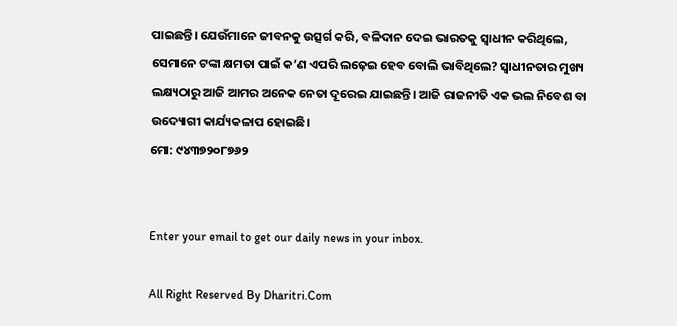ପାଇଛନ୍ତି। ଯେଉଁମାନେ ଜୀବନକୁ ଉତ୍ସର୍ଗ କରି, ବଳିଦାନ ଦେଇ ଭାରତକୁ ସ୍ବାଧୀନ କରିଥିଲେ, ସେମାନେ ଟଙ୍କା କ୍ଷମତା ପାଇଁ କ’ଣ ଏପରି ଲଢ଼େଇ ହେବ ବୋଲି ଭାବିଥିଲେ? ସ୍ବାଧୀନତାର ମୁଖ୍ୟ ଲକ୍ଷ୍ୟଠାରୁ ଆଜି ଆମର ଅନେକ ନେତା ଦୂରେଇ ଯାଇଛନ୍ତି। ଆଜି ରାଜନୀତି ଏକ ଭଲ ନିବେଶ ବା ଉଦ୍ୟୋଗୀ କାର୍ଯ୍ୟକଳାପ ହୋଇଛି।
ମୋ: ୯୪୩୭୨୦୮୭୬୨


Enter your email to get our daily news in your inbox.

All Right Reserved By Dharitri.Com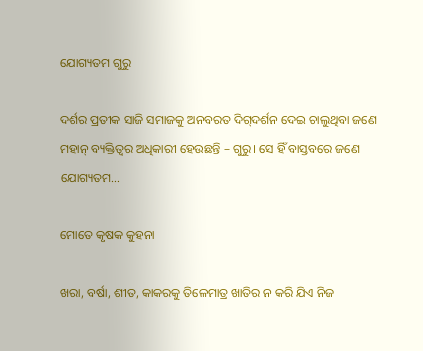ଯୋଗ୍ୟତମ ଗୁରୁ

ଦର୍ଶର ପ୍ରତୀକ ସାଜି ସମାଜକୁ ଅନବରତ ଦିଗ୍‌ଦର୍ଶନ ଦେଇ ଚାଲୁଥିବା ଜଣେ ମହାନ୍‌ ବ୍ୟକ୍ତିତ୍ୱର ଅଧିକାରୀ ହେଉଛନ୍ତି – ଗୁରୁ। ସେ ହିଁ ବାସ୍ତବରେ ଜଣେ ଯୋଗ୍ୟତମ…

ମୋତେ କୃଷକ କୁହନା

ଖରା, ବର୍ଷା, ଶୀତ, କାକରକୁ ତିଳେମାତ୍ର ଖାତିର ନ କରି ଯିଏ ନିଜ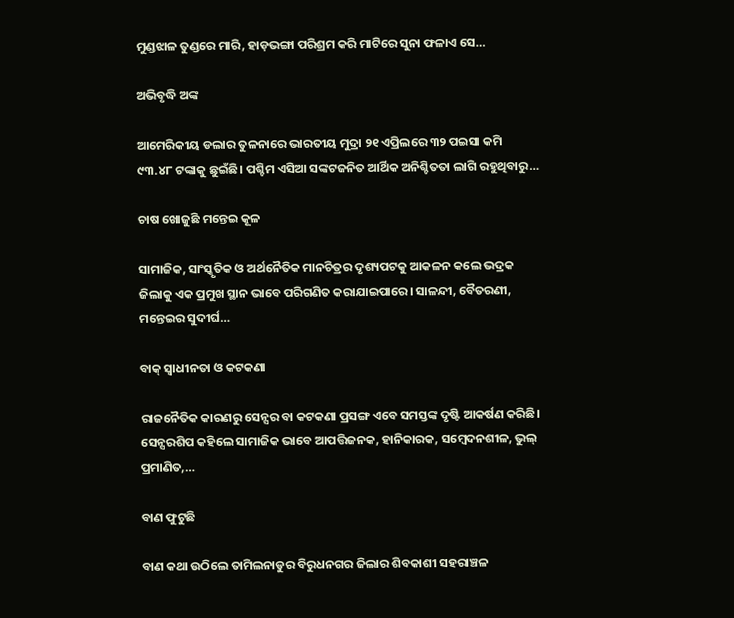ମୁଣ୍ଡଝାଳ ତୁଣ୍ଡରେ ମାରି, ହାଡ଼ଭଙ୍ଗା ପରିଶ୍ରମ କରି ମାଟିରେ ସୁନା ଫଳାଏ ସେ…

ଅଭିବୃଦ୍ଧି ଅଙ୍କ

ଆମେରିକୀୟ ଡଲାର ତୁଳନାରେ ଭାରତୀୟ ମୁଦ୍ରା ୨୧ ଏପ୍ରିଲରେ ୩୨ ପଇସା କମି ୯୩.୪୮ ଟଙ୍କାକୁ ଛୁଇଁଛି। ପଶ୍ଚିମ ଏସିଆ ସଙ୍କଟଜନିତ ଆର୍ଥିକ ଅନିଶ୍ଚିତତା ଲାଗି ରହୁଥିବାରୁ…

ଚାଷ ଖୋଜୁଛି ମନ୍ତେଇ କୂଳ

ସାମାଜିକ, ସାଂସ୍କୃତିକ ଓ ଅର୍ଥନୈତିକ ମାନଚିତ୍ରର ଦୃଶ୍ୟପଟକୁ ଆକଳନ କଲେ ଭଦ୍ରକ ଜିଲାକୁ ଏକ ପ୍ରମୁଖ ସ୍ଥାନ ଭାବେ ପରିଗଣିତ କରାଯାଇପାରେ। ସାଳନ୍ଦୀ, ବୈତରଣୀ, ମନ୍ତେଇର ସୁଦୀର୍ଘ…

ବାକ୍‌ ସ୍ବାଧୀନତା ଓ କଟକଣା

ରାଜନୈତିକ କାରଣରୁ ସେନ୍ସର ବା କଟକଣା ପ୍ରସଙ୍ଗ ଏବେ ସମସ୍ତଙ୍କ ଦୃଷ୍ଟି ଆକର୍ଷଣ କରିଛି। ସେନ୍ସରଶିପ କହିଲେ ସାମାଜିକ ଭାବେ ଆପତ୍ତିଜନକ, ହାନିକାରକ, ସମ୍ବେଦନଶୀଳ, ଭୁଲ୍‌ ପ୍ରମାଣିତ,…

ବାଣ ଫୁଟୁଛି

ବାଣ କଥା ଉଠିଲେ ତାମିଲନାଡୁର ବିରୁଧନଗର ଜିଲାର ଶିବକାଶୀ ସହରାଞ୍ଚଳ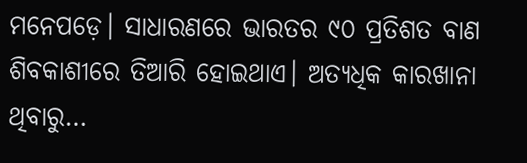ମନେପଡ଼େ। ସାଧାରଣରେ ଭାରତର ୯୦ ପ୍ରତିଶତ ବାଣ ଶିବକାଶୀରେ ତିଆରି ହୋଇଥାଏ। ଅତ୍ୟଧିକ କାରଖାନା ଥିବାରୁ…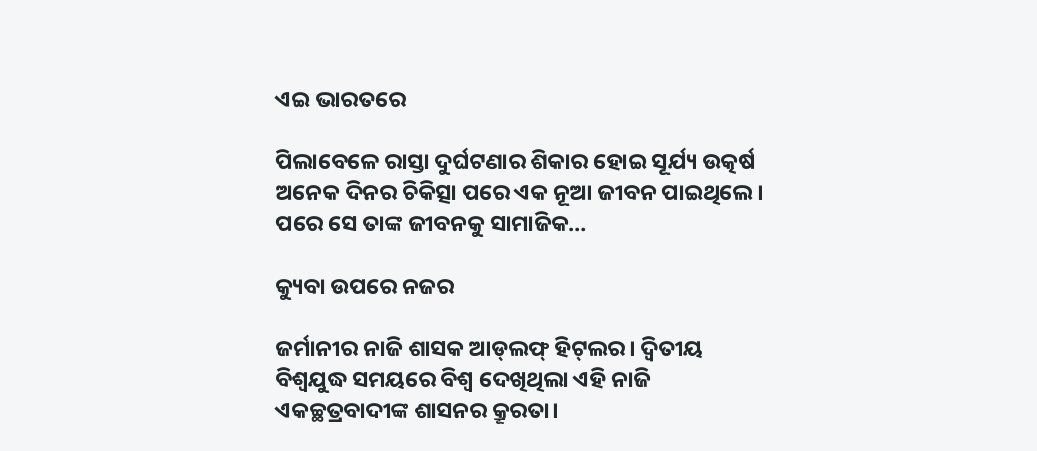ଏଇ ଭାରତରେ

ପିଲାବେଳେ ରାସ୍ତା ଦୁର୍ଘଟଣାର ଶିକାର ହୋଇ ସୂର୍ଯ୍ୟ ଉତ୍କର୍ଷ ଅନେକ ଦିନର ଚିକିତ୍ସା ପରେ ଏକ ନୂଆ ଜୀବନ ପାଇଥିଲେ। ପରେ ସେ ତାଙ୍କ ଜୀବନକୁ ସାମାଜିକ…

କ୍ୟୁବା ଉପରେ ନଜର

ଜର୍ମାନୀର ନାଜି ଶାସକ ଆଡ୍‌ଲଫ୍‌ ହିଟ୍‌ଲର। ଦ୍ବିତୀୟ ବିଶ୍ବଯୁଦ୍ଧ ସମୟରେ ବିଶ୍ବ ଦେଖିଥିଲା ଏହି ନାଜି ଏକଚ୍ଛତ୍ରବାଦୀଙ୍କ ଶାସନର କ୍ରୂରତା।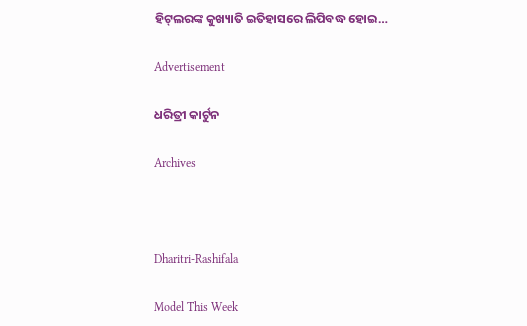ହିଟ୍‌ଲରଙ୍କ କୁଖ୍ୟାତି ଇତିହାସରେ ଲିପିବଦ୍ଧ ହୋଇ…

Advertisement

ଧରିତ୍ରୀ କାର୍ଟୁନ

Archives



Dharitri-Rashifala

Model This Week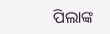ପିଲାଙ୍କ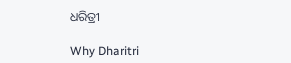ଧରିତ୍ରୀ

Why Dharitri